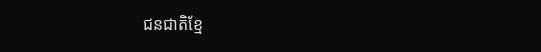ជនជាតិខ្មែ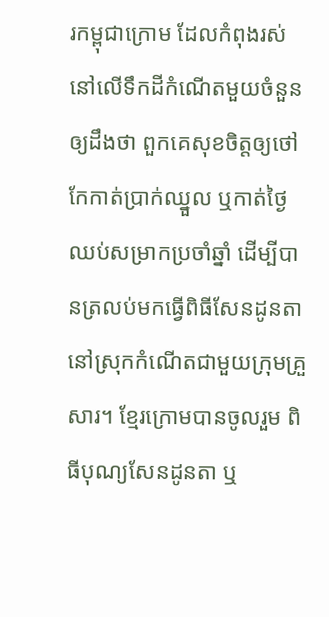រកម្ពុជាក្រោម ដែលកំពុងរស់នៅលើទឹកដីកំណើតមួយចំនួនឲ្យដឹងថា ពួកគេសុខចិត្តឲ្យថៅកែកាត់ប្រាក់ឈ្នួល ឬកាត់ថ្ងៃឈប់សម្រាកប្រចាំឆ្នាំ ដើម្បីបានត្រលប់មកធ្វើពិធីសែនដូនតា នៅស្រុកកំណើតជាមួយក្រុមគ្រួសារ។ ខ្មែរក្រោមបានចូលរួម ពិធីបុណ្យសែនដូនតា ឬ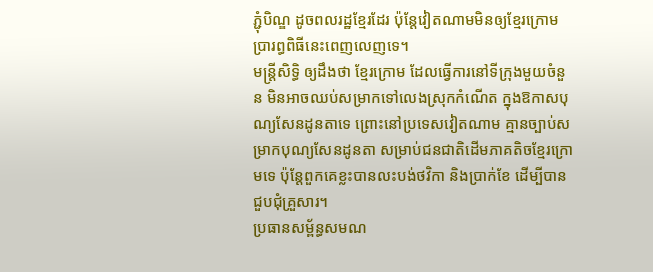ភ្ជុំបិណ្ឌ ដូចពលរដ្ឋខ្មែរដែរ ប៉ុន្តែវៀតណាមមិនឲ្យខ្មែរក្រោមប្រារព្ធពិធីនេះពេញលេញទេ។
មន្រ្តីសិទ្ធិ ឲ្យដឹងថា ខ្មែរក្រោម ដែលធ្វើការនៅទីក្រុងមួយចំនួន មិនអាចឈប់សម្រាកទៅលេងស្រុកកំណើត ក្នុងឱកាសបុណ្យសែនដូនតាទេ ព្រោះនៅប្រទេសវៀតណាម គ្មានច្បាប់សម្រាកបុណ្យសែនដូនតា សម្រាប់ជនជាតិដើមភាគតិចខ្មែរក្រោមទេ ប៉ុន្តែពួកគេខ្លះបានលះបង់ថវិកា និងប្រាក់ខែ ដើម្បីបានជួបជុំគ្រួសារ។
ប្រធានសម្ព័ន្ធសមណ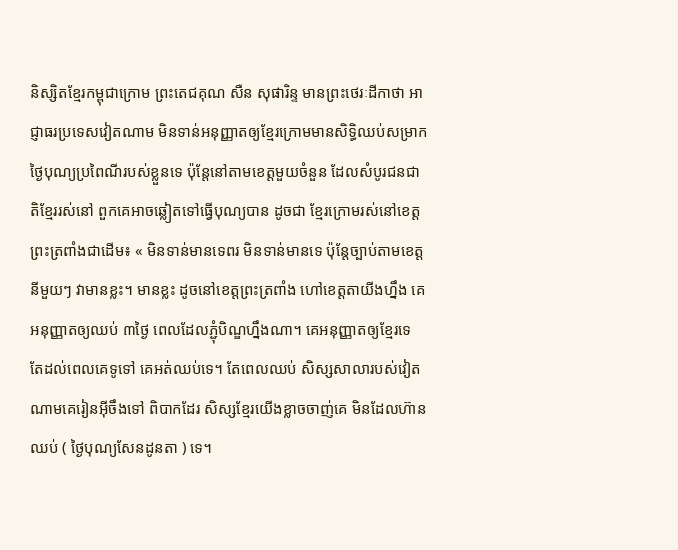និស្សិតខ្មែរកម្ពុជាក្រោម ព្រះតេជគុណ សឺន សុផារិន្ទ មានព្រះថេរៈដីកាថា អាជ្ញាធរប្រទេសវៀតណាម មិនទាន់អនុញ្ញាតឲ្យខ្មែរក្រោមមានសិទ្ធិឈប់សម្រាកថ្ងៃបុណ្យប្រពៃណីរបស់ខ្លួនទេ ប៉ុន្តែនៅតាមខេត្តមួយចំនួន ដែលសំបូរជនជាតិខ្មែររស់នៅ ពួកគេអាចឆ្លៀតទៅធ្វើបុណ្យបាន ដូចជា ខ្មែរក្រោមរស់នៅខេត្តព្រះត្រពាំងជាដើម៖ « មិនទាន់មានទេពរ មិនទាន់មានទេ ប៉ុន្តែច្បាប់តាមខេត្តនីមួយៗ វាមានខ្លះ។ មានខ្លះ ដូចនៅខេត្តព្រះត្រពាំង ហៅខេត្តតាយីងហ្នឹង គេអនុញ្ញាតឲ្យឈប់ ៣ថ្ងៃ ពេលដែលភ្ជុំបិណ្ឌហ្នឹងណា។ គេអនុញ្ញាតឲ្យខ្មែរទេ តែដល់ពេលគេទូទៅ គេអត់ឈប់ទេ។ តែពេលឈប់ សិស្សសាលារបស់វៀតណាមគេរៀនអ៊ីចឹងទៅ ពិបាកដែរ សិស្សខ្មែរយើងខ្លាចចាញ់គេ មិនដែលហ៊ានឈប់ ( ថ្ងៃបុណ្យសែនដូនតា ) ទេ។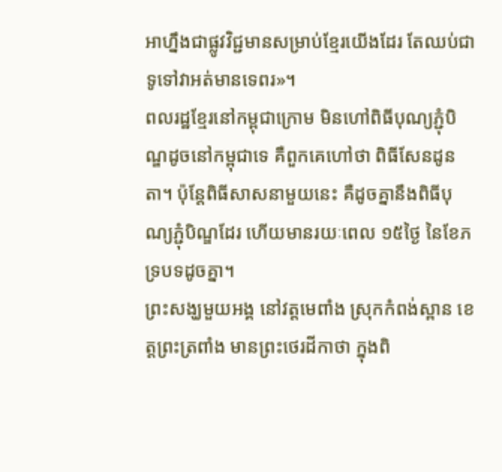អាហ្នឹងជាផ្លូវវិជ្ជមានសម្រាប់ខ្មែរយើងដែរ តែឈប់ជាទូទៅវាអត់មានទេពរ»។
ពលរដ្ឋខ្មែរនៅកម្ពុជាក្រោម មិនហៅពិធីបុណ្យភ្ជុំបិណ្ឌដូចនៅកម្ពុជាទេ គឺពួកគេហៅថា ពិធីសែនដូនតា។ ប៉ុន្តែពិធីសាសនាមួយនេះ គឺដូចគ្នានឹងពិធីបុណ្យភ្ជុំបិណ្ឌដែរ ហើយមានរយៈពេល ១៥ថ្ងៃ នៃខែភទ្របទដូចគ្នា។
ព្រះសង្ឃមួយអង្គ នៅវត្តមេពាំង ស្រុកកំពង់ស្ពាន ខេត្តព្រះត្រពាំង មានព្រះថេរដីកាថា ក្នុងពិ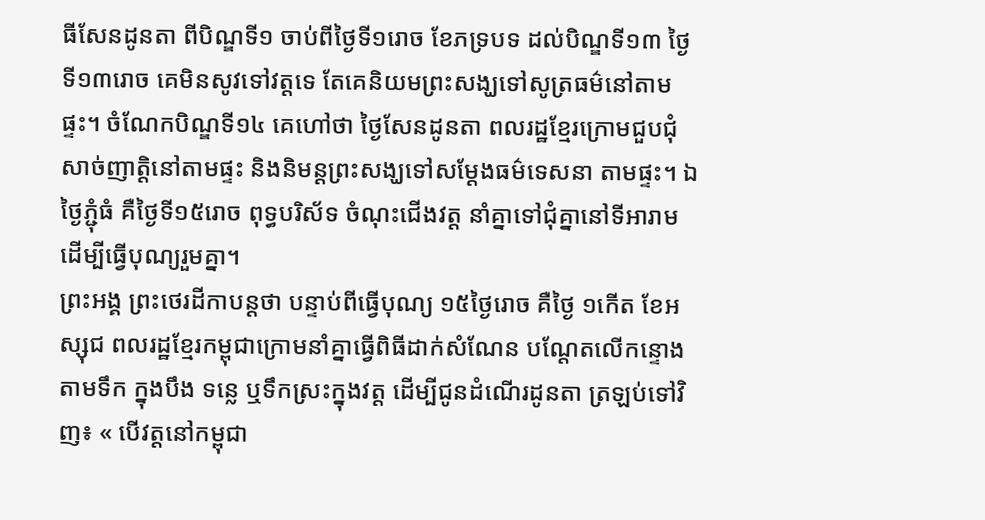ធីសែនដូនតា ពីបិណ្ឌទី១ ចាប់ពីថ្ងៃទី១រោច ខែភទ្របទ ដល់បិណ្ឌទី១៣ ថ្ងៃទី១៣រោច គេមិនសូវទៅវត្តទេ តែគេនិយមព្រះសង្ឃទៅសូត្រធម៌នៅតាមផ្ទះ។ ចំណែកបិណ្ឌទី១៤ គេហៅថា ថ្ងៃសែនដូនតា ពលរដ្ឋខ្មែរក្រោមជួបជុំសាច់ញាត្តិនៅតាមផ្ទះ និងនិមន្ដព្រះសង្ឃទៅសម្ដែងធម៌ទេសនា តាមផ្ទះ។ ឯថ្ងៃភ្ជុំធំ គឺថ្ងៃទី១៥រោច ពុទ្ធបរិស័ទ ចំណុះជើងវត្ត នាំគ្នាទៅជុំគ្នានៅទីអារាម ដើម្បីធ្វើបុណ្យរួមគ្នា។
ព្រះអង្គ ព្រះថេរដីកាបន្តថា បន្ទាប់ពីធ្វើបុណ្យ ១៥ថ្ងៃរោច គឺថ្ងៃ ១កើត ខែអស្សុជ ពលរដ្ឋខ្មែរកម្ពុជាក្រោមនាំគ្នាធ្វើពិធីដាក់សំណែន បណ្ដែតលើកន្ទោងតាមទឹក ក្នុងបឹង ទន្លេ ឬទឹកស្រះក្នុងវត្ត ដើម្បីជូនដំណើរដូនតា ត្រឡប់ទៅវិញ៖ « បើវត្តនៅកម្ពុជា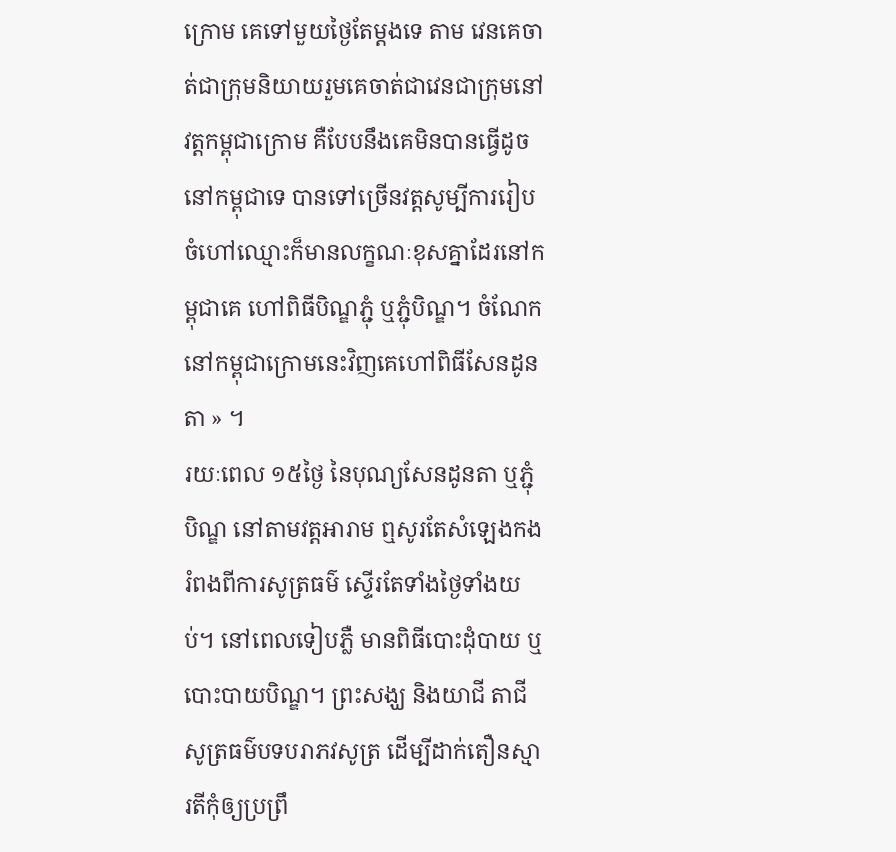ក្រោម គេទៅមួយថ្ងៃតែម្ដងទេ តាម វេនគេចាត់ជាក្រុមនិយាយរួមគេចាត់ជាវេនជាក្រុមនៅវត្តកម្ពុជាក្រោម គឺបែបនឹងគេមិនបានធ្វើដូចនៅកម្ពុជាទេ បានទៅច្រើនវត្តសូម្បីការរៀបចំហៅឈ្មោះក៏មានលក្ខណៈខុសគ្នាដែរនៅកម្ពុជាគេ ហៅពិធីបិណ្ឌភ្ជុំ ឬភ្ជុំបិណ្ឌ។ ចំណែកនៅកម្ពុជាក្រោមនេះវិញគេហៅពិធីសែនដូនតា » ។
រយៈពេល ១៥ថ្ងៃ នៃបុណ្យសែនដូនតា ឬភ្ជុំបិណ្ឌ នៅតាមវត្តអារាម ឮសូរតែសំឡេងកងរំពងពីការសូត្រធម៌ ស្ទើរតែទាំងថ្ងៃទាំងយប់។ នៅពេលទៀបភ្លឺ មានពិធីបោះដុំបាយ ឬបោះបាយបិណ្ឌ។ ព្រះសង្ឃ និងយាជី តាជី សូត្រធម៌បទបរាភវសូត្រ ដើម្បីដាក់តឿនស្មារតីកុំឲ្យប្រព្រឹ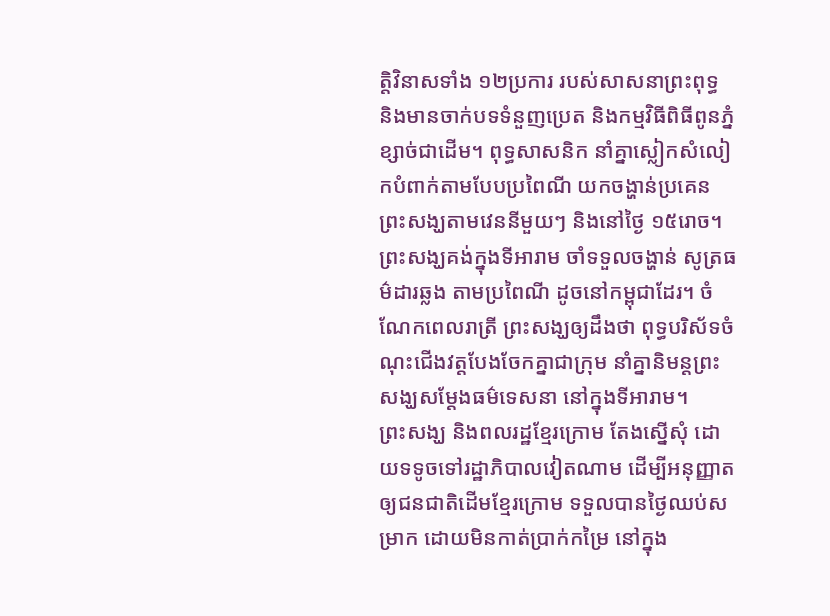ត្តិវិនាសទាំង ១២ប្រការ របស់សាសនាព្រះពុទ្ធ និងមានចាក់បទទំនួញប្រេត និងកម្មវិធីពិធីពូនភ្នំខ្សាច់ជាដើម។ ពុទ្ធសាសនិក នាំគ្នាស្លៀកសំលៀកបំពាក់តាមបែបប្រពៃណី យកចង្ហាន់ប្រគេនព្រះសង្ឃតាមវេននីមួយៗ និងនៅថ្ងៃ ១៥រោច។ ព្រះសង្ឃគង់ក្នុងទីអារាម ចាំទទួលចង្ហាន់ សូត្រធម៌ដារឆ្លង តាមប្រពៃណី ដូចនៅកម្ពុជាដែរ។ ចំណែកពេលរាត្រី ព្រះសង្ឃឲ្យដឹងថា ពុទ្ធបរិស័ទចំណុះជើងវត្តបែងចែកគ្នាជាក្រុម នាំគ្នានិមន្តព្រះសង្ឃសម្ដែងធម៌ទេសនា នៅក្នុងទីអារាម។
ព្រះសង្ឃ និងពលរដ្ឋខ្មែរក្រោម តែងស្នើសុំ ដោយទទូចទៅរដ្ឋាភិបាលវៀតណាម ដើម្បីអនុញ្ញាតឲ្យជនជាតិដើមខ្មែរក្រោម ទទួលបានថ្ងៃឈប់សម្រាក ដោយមិនកាត់ប្រាក់កម្រៃ នៅក្នុង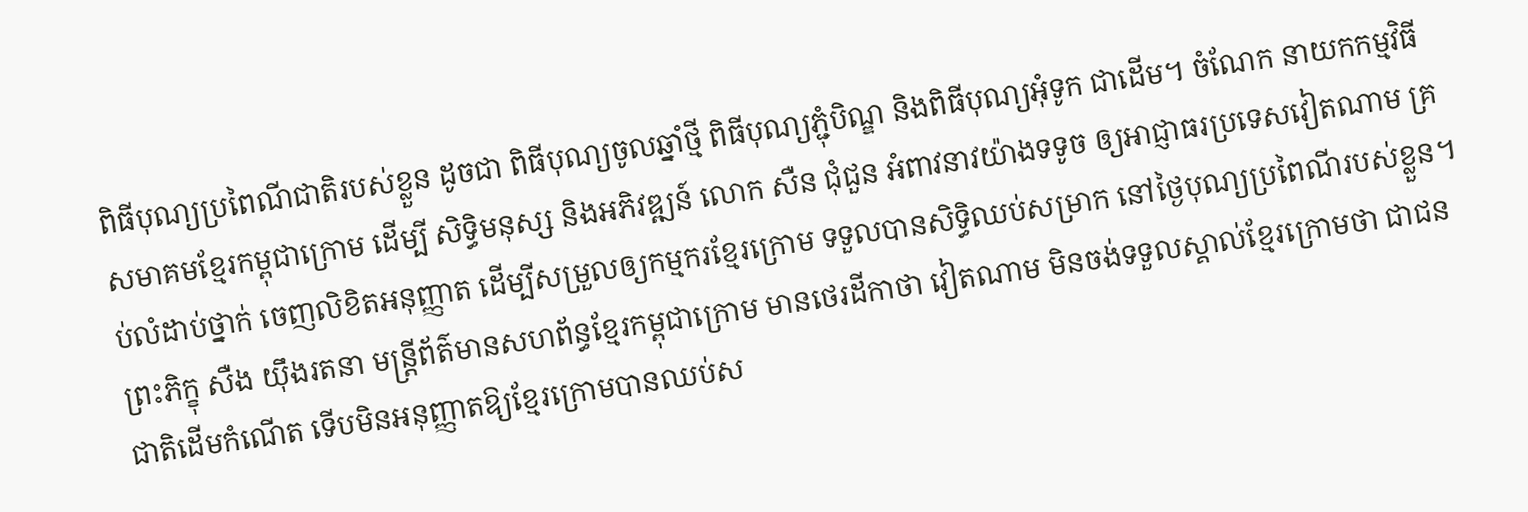ពិធីបុណ្យប្រពៃណីជាតិរបស់ខ្លួន ដូចជា ពិធីបុណ្យចូលឆ្នាំថ្មី ពិធីបុណ្យភ្ជុំបិណ្ឌ និងពិធីបុណ្យអុំទូក ជាដើម។ ចំណែក នាយកកម្មវិធីសមាគមខ្មែរកម្ពុជាក្រោម ដើម្បី សិទ្ធិមនុស្ស និងអភិវឌ្ឍន៍ លោក សឺន ជុំជួន អំពាវនាវយ៉ាងទទូច ឲ្យអាជ្ញាធរប្រទេសវៀតណាម គ្រប់លំដាប់ថ្នាក់ ចេញលិខិតអនុញ្ញាត ដើម្បីសម្រួលឲ្យកម្មករខ្មែរក្រោម ទទួលបានសិទ្ធិឈប់សម្រាក នៅថ្ងៃបុណ្យប្រពៃណីរបស់ខ្លួន។
ព្រះភិក្ខុ សឺង យ៉ឹងរតនា មន្ត្រីព័ត៌មានសហព័ន្ធខ្មែរកម្ពុជាក្រោម មានថេរដីកាថា វៀតណាម មិនចង់ទទួលស្គាល់ខ្មែរក្រោមថា ជាជនជាតិដើមកំណើត ទើបមិនអនុញ្ញាតឱ្យខ្មែរក្រោមបានឈប់ស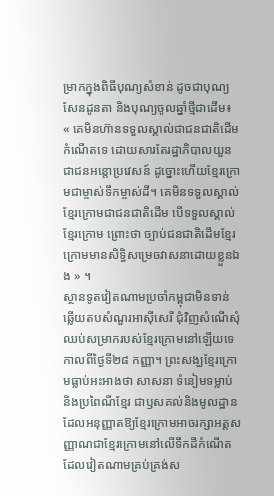ម្រាកក្នុងពិធីបុណ្យសំខាន់ ដូចជាបុណ្យសែនដូនតា និងបុណ្យចូលឆ្នាំថ្មីជាដើម៖ « គេមិនហ៊ានទទួលស្គាល់ជាជនជាតិដើមកំណើតទេ ដោយសារតែរដ្ឋាភិបាលយួនជាជនអន្តោប្រវេសន៍ ដូច្នោះហើយខ្មែរក្រោមជាម្ចាស់ទឹកម្ចាស់ដី។ គេមិនទទួលស្គាល់ខ្មែរក្រោមជាជនជាតិដើម បើទទួលស្គាល់ខ្មែរក្រោម ព្រោះថា ច្បាប់ជនជាតិដើមខ្មែរក្រោមមានសិទ្ធិសម្រេចវាសនាដោយខ្លួនឯង » ។
ស្ថានទូតវៀតណាមប្រចាំកម្ពុជាមិនទាន់ឆ្លើយតបសំណួរអាស៊ីសេរី ជុំវិញសំណើសុំឈប់សម្រាករបស់ខ្មែរក្រោមនៅឡើយទេ កាលពីថ្ងៃទី២៨ កញ្ញា។ ព្រះសង្ឃខ្មែរក្រោមធ្លាប់អះអាងថា សាសនា ទំនៀមទម្លាប់ និងប្រពៃណីខ្មែរ ជាឫសគល់និងមូលដ្ឋាន ដែលអនុញ្ញាតឱ្យខ្មែរក្រោមអាចរក្សាអត្តសញ្ញាណជាខ្មែរក្រោមនៅលើទឹកដីកំណើតដែលវៀតណាមគ្រប់គ្រង់ស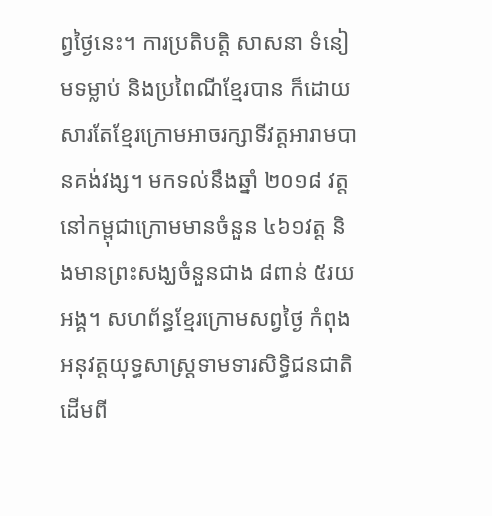ព្វថ្ងៃនេះ។ ការប្រតិបត្តិ សាសនា ទំនៀមទម្លាប់ និងប្រពៃណីខ្មែរបាន ក៏ដោយសារតែខ្មែរក្រោមអាចរក្សាទីវត្តអារាមបានគង់វង្ស។ មកទល់នឹងឆ្នាំ ២០១៨ វត្តនៅកម្ពុជាក្រោមមានចំនួន ៤៦១វត្ត និងមានព្រះសង្ឃចំនួនជាង ៨ពាន់ ៥រយអង្គ។ សហព័ន្ធខ្មែរក្រោមសព្វថ្ងៃ កំពុងអនុវត្តយុទ្ធសាស្ត្រទាមទារសិទ្ធិជនជាតិដើមពី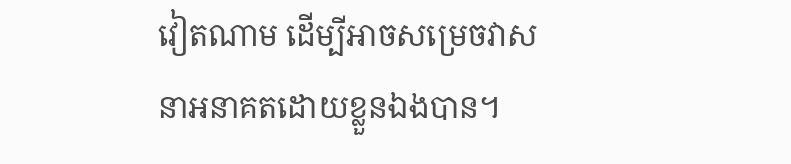វៀតណាម ដើម្បីអាចសម្រេចវាសនាអនាគតដោយខ្លួនឯងបាន។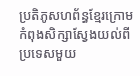ប្រតិភូសហព័ន្ធខ្មែរក្រោមកំពុងសិក្សាស្វែងយល់ពីប្រទេសមួយ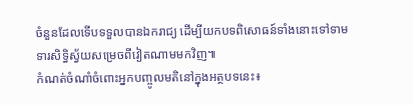ចំនួនដែលទើបទទួលបានឯករាជ្យ ដើម្បីយកបទពិសោធន៍ទាំងនោះទៅទាមទារសិទ្ធិស្វ័យសម្រេចពីវៀតណាមមកវិញ៕
កំណត់ចំណាំចំពោះអ្នកបញ្ចូលមតិនៅក្នុងអត្ថបទនេះ៖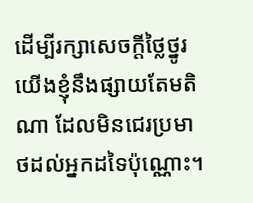ដើម្បីរក្សាសេចក្ដីថ្លៃថ្នូរ យើងខ្ញុំនឹងផ្សាយតែមតិណា ដែលមិនជេរប្រមាថដល់អ្នកដទៃប៉ុណ្ណោះ។